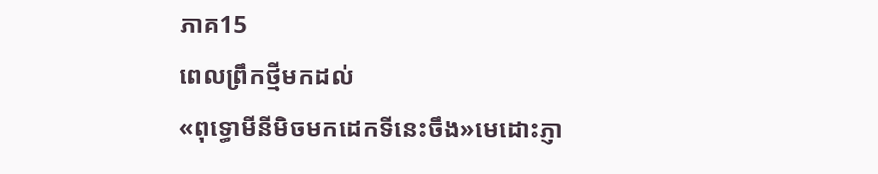ភាគ15
ពេលព្រឹកថ្មីមកដល់
«ពុទ្ធោមីនីមិចមកដេកទីនេះចឹង»មេដោះភ្ញា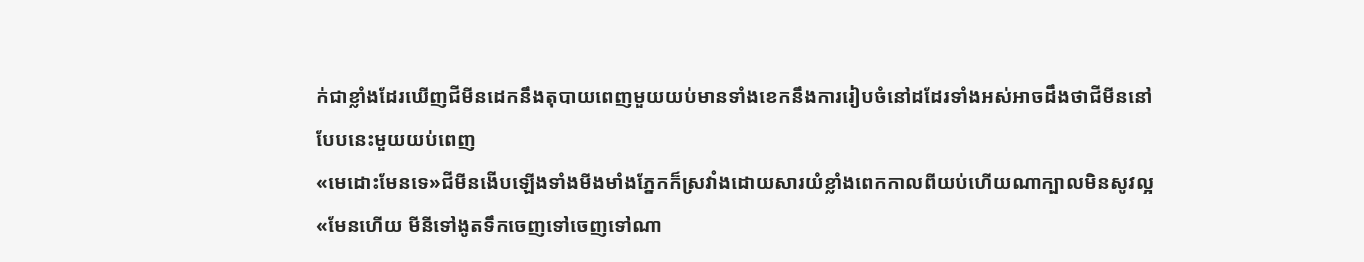ក់ជាខ្លាំងដែរឃើញជីមីនដេកនឹងតុបាយពេញមួយយប់មានទាំងខេកនឹងការរៀបចំនៅដដែរទាំងអស់អាចដឹងថាជីមីននៅបែបនេះមួយយប់ពេញ
«មេដោះមែនទេ»ជីមីនងើបឡើងទាំងមីងមាំងភ្នែកក៏ស្រវាំងដោយសារយំខ្លាំងពេកកាលពីយប់ហើយណាក្បាលមិនសូវល្អ
«មែនហើយ មីនីទៅងូតទឹកចេញទៅចេញទៅណា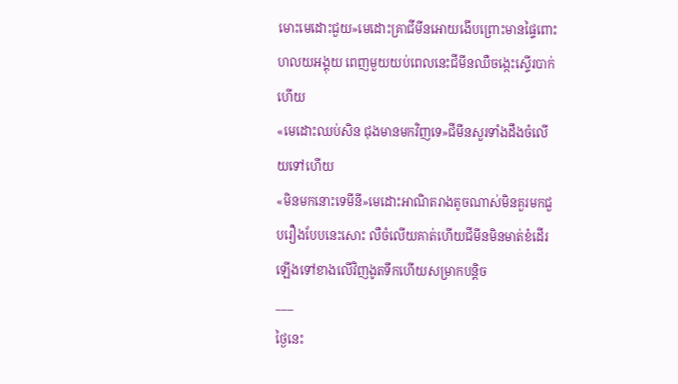មោះមេដោះជួយ»មេដោះគ្រាជីមីនអោយងើបព្រោះមានផ្ទៃពោះហលយអង្គុយ ពេញមួយយប់ពេលនេះជីមីនឈឺចង្កេះស្ទើរបាក់ហើយ
«មេដោះឈប់សិន ជុងមានមកវិញទេ»ជីមីនសួរទាំងដឹងចំលើយទៅហើយ
«មិនមកនោះទេមីនី»មេដោះអាណិតរាងតូចណាស់មិនគួរមកជួបរឿងបែបនេះសោះ លឺចំលើយគាត់ហើយជីមីនមិនមាត់ខំដើរឡើងទៅខាងលើវិញងូតទឹកហើយសម្រាកបន្តិច
___
ថ្ងៃនេះ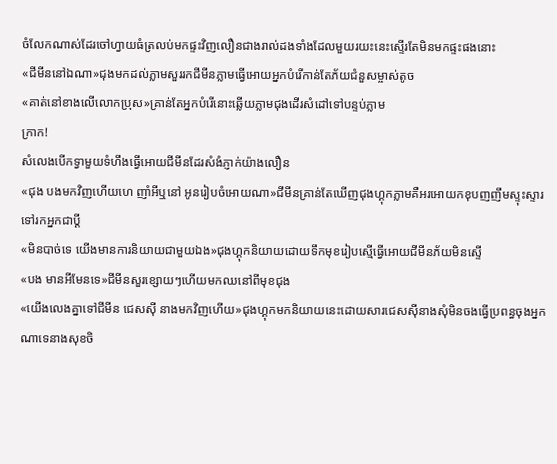ចំលែកណាស់ដែរចៅហ្វាយធំត្រលប់មកផ្ទះវិញលឿនជាងរាល់ដងទាំងដែលមួយរយះនេះស្ទើរតែមិនមកផ្ទះផងនោះ
«ជីមីននៅឯណា»ជុងមកដល់ភ្លាមសួររកជីមីនភ្លាមធ្វើអោយអ្នកបំរើកាន់តែភ័យជំនួសម្ចាស់តូច
«គាត់នៅខាងលើលោកប្រុស»គ្រាន់តែអ្នកបំរើនោះឆ្លើយភ្លាមជុងដើរសំដៅទៅបន្ទប់ភ្លាម
ក្រាក!
សំលេងបើកទ្វាមួយទំហឹងធ្វើអោយជីមីនដែរសំងំភ្ញាក់យ៉ាងលឿន
«ជុង បងមកវិញហើយហេ ញាំអីឬនៅ អូនរៀបចំអោយណា»ជីមីនគ្រាន់តែឃើញជុងហ្គុកភ្លាមគឺអរអោយកខុបញញឹមស្ទុះស្ទារទៅរកអ្នកជាប្ដី
«មិនបាច់ទេ យើងមានការនិយាយជាមួយឯង»ជុងហ្គុកនិយាយដោយទឹកមុខរៀបស្មើធ្វើអោយជីមីនភ័យមិនស្ទើ
«បង មានអីមែនទេ»ជីមីនសួរខ្សោយៗហើយមកឈនៅពីមុខជុង
«យើងលេងគ្នាទៅជីមីន ជេសសុី នាងមកវិញហើយ»ជុងហ្គុកមកនិយាយនេះដោយសារជេសសុីនាងសុំមិនចងធ្វើប្រពន្ធចុងអ្នកណាទេនាងសុខចិ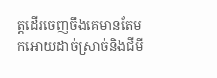ត្តដើរចេញចឹងគេមានតែមកអោយដាច់ស្រាច់និងជីមី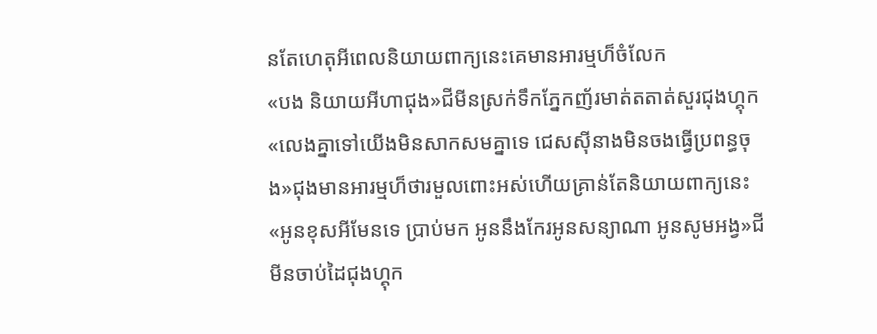នតែហេតុអីពេលនិយាយពាក្យនេះគេមានអារម្មហ៏ចំលែក
«បង និយាយអីហាជុង»ជីមីនស្រក់ទឹកភ្នែកញ័រមាត់តតាត់សួរជុងហ្គុក
«លេងគ្នាទៅយើងមិនសាកសមគ្នាទេ ជេសសុីនាងមិនចងធ្វើប្រពន្ធចុង»ជុងមានអារម្មហ៏ថារមួលពោះអស់ហើយគ្រាន់តែនិយាយពាក្យនេះ
«អូនខុសអីមែនទេ ប្រាប់មក អូននឹងកែរអូនសន្យាណា អូនសូមអង្វ»ជីមីនចាប់ដៃជុងហ្គុក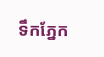ទឹកភ្នែក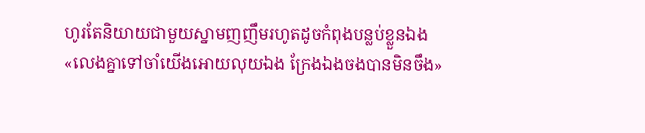ហូរតែនិយាយជាមួយស្នាមញញឹមរហូតដូចកំពុងបន្លប់ខ្លួនឯង
«លេងគ្នាទៅចាំយើងអោយលុយឯង ក្រែងឯងចងបានមិនចឹង»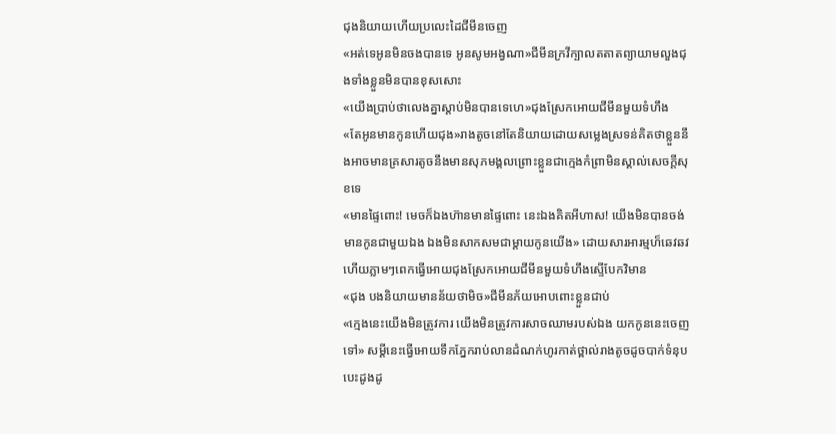ជុងនិយាយហើយប្រលេះដៃជីមីនចេញ
«អត់ទេអូនមិនចងបានទេ អូនសូមអង្វណា»ជីមីនក្រវីក្បាលតតាតព្យាយាមលួងជុងទាំងខ្លួនមិនបានខុសសោះ
«យើងប្រាប់ថាលេងគ្នាស្ដាប់មិនបានទេហេ»ជុងស្រែកអោយជីមីនមួយទំហឹង
«តែអូនមានកូនហើយជុង»រាងតូចនៅតែនិយាយដោយសម្លេងស្រទន់គិតថាខ្លួននឹងអាចមានគ្រសារតូចនឹងមានសុភមង្គលព្រោះខ្លួនជាក្មេងកំព្រាមិនស្គាល់សេចក្ដីសុខទេ
«មានផ្ទៃពោះ! មេចក៏ឯងហ៊ានមានផ្ទៃពោះ នេះឯងគិតអីហាស! យើងមិនបានចង់មានកូនជាមួយឯង ឯងមិនសាកសមជាម្ដាយកូនយើង» ដោយសារអារម្មហ៏ឆេវឆវហើយភ្លាមៗពេកធ្វើអោយជុងស្រែកអោយជីមីនមួយទំហឹងស្ទើបែកវិមាន
«ជុង បងនិយាយមានន័យថាមិច»ជីមីនភ័យអោបពោះខ្លួនជាប់
«ក្មេងនេះយើងមិនត្រូវការ យើងមិនត្រូវការសាចឈាមរបស់ឯង យកកូននេះចេញទៅ» សម្ដីនេះធ្វើអោយទឹកភ្នែករាប់លានដំណក់ហូរកាត់ថ្ពាល់រាងតូចដូចបាក់ទំនុប បេះដូងដូ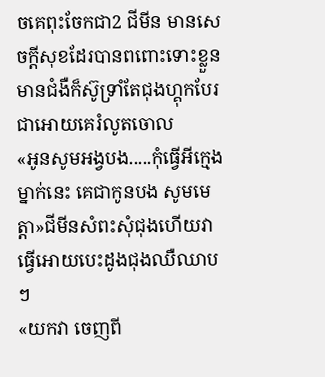ចគេពុះចែកជា2 ជីមីន មានសេចក្ដីសុខដែរបានពពោះទោះខ្លួនមានជំងឺក៏ស៊ូទ្រាំតែជុងហ្គុកបែរជាអោយគេរំលូតចោល
«អូនសូមអង្វបង.....កុំធ្វើអីក្មេងម្នាក់នេះ គេជាកូនបង សូមមេត្តា»ជីមីនសំពះសុំជុងហើយវាធ្វើអោយបេះដូងជុងឈឺឈាបៗ
«យកវា ចេញពី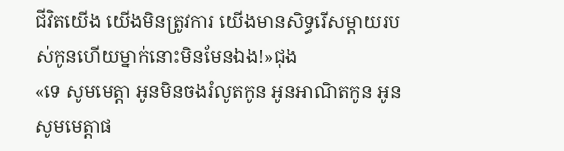ជីវិតយើង យើងមិនត្រូវការ យើងមានសិទ្ធរើសម្ដាយរបស់កូនហើយម្នាក់នោះមិនមែនឯង!»ជុង
«ទេ សូមមេត្តា អូនមិនចងរំលូតកូន អូនអាណិតកូន អូនសូមមេត្តាផ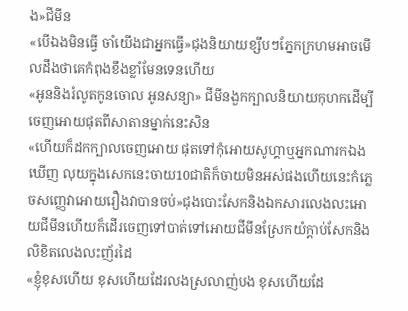ង»ជីមីន
«បើឯងមិនធ្វើ ចាំយើងជាអ្នកធ្វើ»ជុងនិយាយខ្សឹបៗភ្នែកក្រហមអាចមើលដឹងថាគេកំពុងខឹងខ្លាំមែនទេនហើយ
«អូននិងរំលូតកូនចោល អូនសន្យា» ជីមីនងួកក្បាលនិយាយកុហកដើម្បីចេញអោយផុតពីសាតានម្នាក់នេះសិន
«ហើយក៏ដកក្បាលចេញអោយ ផុតទៅកុំអោយសូហ្គាឬអ្នកណារកឯងឃើញ លុយក្នុងសេកនេះចាយ10ជាតិក៏ចាយមិនអស់ផងហើយនេះកំភ្លេចសញ្ញេវាអោយរឿងវាបានចប់»ជុងបោះសែកនិងឯកសារលេងលះអោយជីមីនហើយក៏ដើរចេញទៅបាត់ទៅអោយជីមីនស្រែកយំក្ដាប់សែកនិងលិខិតលេងលះញ័រដៃ
«ខ្ញុំខុសហើយ ខុសហើយដែរលងស្រលាញ់បង ខុសហើយដែ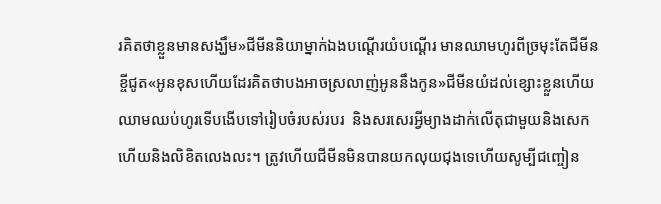រគិតថាខ្លួនមានសង្ឃឹម»ជីមីននិយាម្នាក់ឯងបណ្ដើរយំបណ្ដើរ មានឈាមហូរពីច្រមុះតែជីមីនខ្ចីជូត«អូនខុសហើយដែរគិតថាបងអាចស្រលាញ់អូននឹងកូន»ជីមីនយំដល់ខ្សោះខ្លួនហើយឈាមឈប់ហូរទើបងើបទៅរៀបចំរបស់របរ  និងសរសេរអ្វីម្យាងដាក់លើតុជាមួយនិងសេកហើយនិងលិខិតលេងលះ។ ត្រូវហើយជីមីនមិនបានយកលុយជុងទេហើយសូម្បីជញ្ចៀន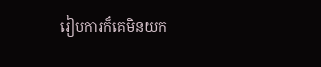រៀបការក៏គេមិនយក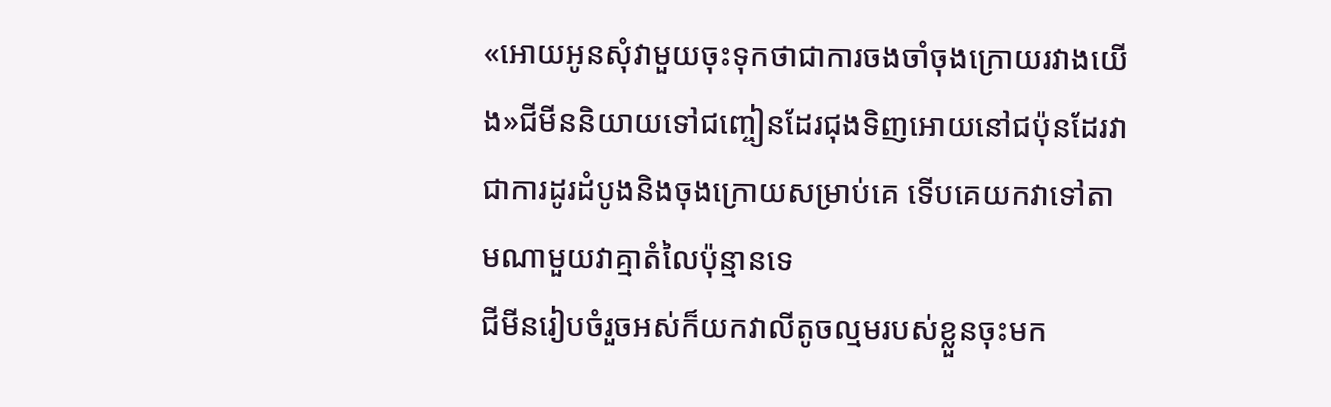«អោយអូនសុំវាមួយចុះទុកថាជាការចងចាំចុងក្រោយរវាងយើង»ជីមីននិយាយទៅជញ្ចៀនដែរជុងទិញអោយនៅជប៉ុនដែរវាជាការដូរដំបូងនិងចុងក្រោយសម្រាប់គេ ទើបគេយកវាទៅតាមណាមួយវាគ្មាតំលៃប៉ុន្មានទេ
ជីមីនរៀបចំរួចអស់ក៏យកវាលីតូចល្មមរបស់ខ្លួនចុះមក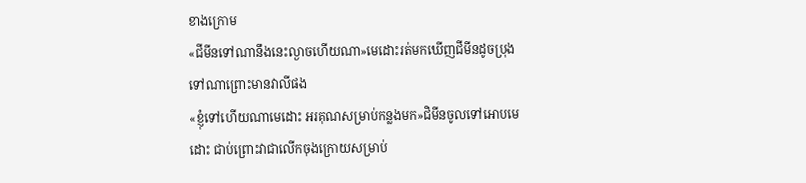ខាងក្រោម
«ជីមីនទៅណានឹងនេះល្ងាចហើយណា»មេដោះរត់មកឃើញជីមីនដូចប្រុងទៅណាព្រោះមានវាលីផង
«ខ្ញុំទៅហើយណាមេដោះ អរគុណសម្រាប់កន្លងមក»ជិមីនចូលទៅអោបមេដោះ ជាប់ព្រោះវាជាលើកចុងក្រោយសម្រាប់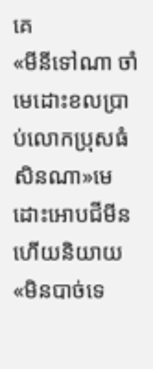គេ
«មីនីទៅណា ចាំមេដោះខលប្រាប់លោកប្រុសធំសិនណា»មេដោះអោបជីមីនហើយនិយាយ
«មិនបាច់ទេ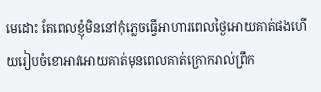មេដោះ តែពេលខ្ញុំមិននៅកុំភ្លេចធ្វើអាហារពេលថ្ងៃអោយគាត់ផងហើយរៀបចំខោអាវអោយគាត់មុនពេលគាត់ក្រោករាល់ព្រឹក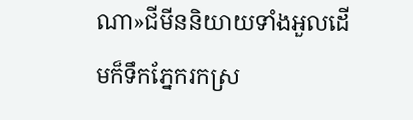ណា»ជីមីននិយាយទាំងអួលដើមក៏ទឹកភ្នែករកស្រ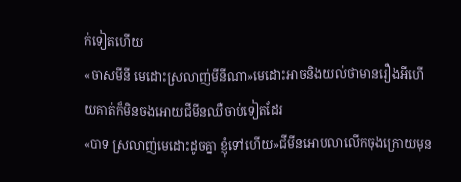ក់ទៀតហើយ
«ចាសមីនី មេដោះស្រលាញ់មីនីណា»មេដោះអាចនិងយល់ថាមានរឿងអីហើយគាត់ក៏មិនចងអោយជីមីនឈឺចាប់ទៀតដែរ
«បាទ ស្រលាញ់មេដោះដូចគ្នា ខ្ញុំទៅហើយ»ជីមីនអោបលាលើកចុងក្រោយមុន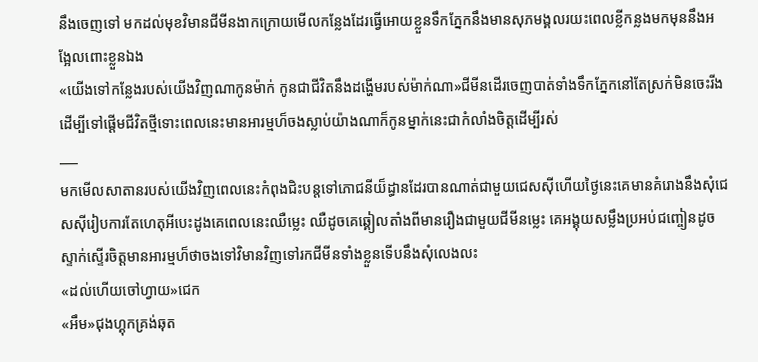នឹងចេញទៅ មកដល់មុខវិមានជីមីនងាកក្រោយមើលកន្លែងដែរធ្វើអោយខ្លួនទឹកភ្នែកនឹងមានសុភមង្គលរយះពេលខ្លីកន្លងមកមុននឹងអង្អែលពោះខ្លួនឯង
«យើងទៅកន្លែងរបស់យើងវិញណាកូនម៉ាក់ កូនជាជីវិតនឹងដង្ហើមរបស់ម៉ាក់ណា»ជីមីនដើរចេញបាត់ទាំងទឹកភ្នែកនៅតែស្រក់មិនចេះរីងដើម្បីទៅផ្ដើមជីវិតថ្មីទោះពេលនេះមានអារម្មហ៏ចងស្លាប់យ៉ាងណាក៏កូនម្នាក់នេះជាកំលាំងចិត្តដើម្បីរស់
___
មកមើលសាតានរបស់យើងវិញពេលនេះកំពុងជិះបន្តទៅភោជនីយ៏ដ្ធានដែរបានណាត់ជាមួយជេសសុីហើយថ្ងៃនេះគេមានគំរោងនឹងសុំជេសសុីរៀបការតែហេតុអីបេះដូងគេពេលនេះឈឺម្លេះ ឈឺដូចគេឆ្គៀលតាំងពីមានរឿងជាមួយជីមីនម្លេះ គេអង្គុយសម្លឹងប្រអប់ជញ្ចៀនដូចស្ទាក់ស្ទើរចិត្តមានអារម្មហ៏ថាចងទៅវិមានវិញទៅរកជីមីនទាំងខ្លួនទើបនឹងសុំលេងលះ
«ដល់ហើយចៅហ្វាយ»ជេក
«អឹម»ជុងហ្គុកគ្រង់ឆុត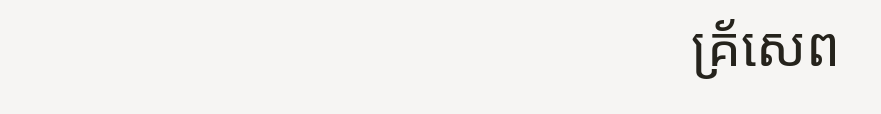គ្រ័សេព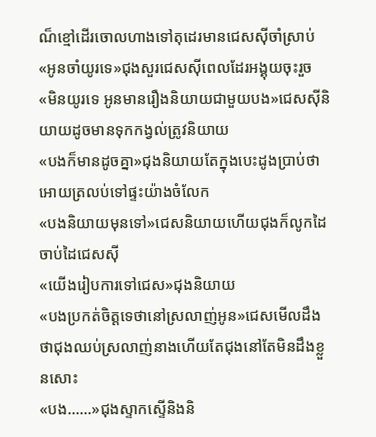ណ៏ខ្មៅដើរចោលហាងទៅតុដេរមានជេសសុីចាំស្រាប់
«អូនចាំយូរទេ»ជុងសួរជេសសុីពេលដែរអង្គុយចុះរួច
«មិនយូរទេ អូនមានរឿងនិយាយជាមួយបង»ជេសសុីនិយាយដូចមានទុកកង្វល់ត្រូវនិយាយ
«បងក៏មានដូចគ្នា»ជុងនិយាយតែក្នុងបេះដូងប្រាប់ថាអោយត្រលប់ទៅផ្ទះយ៉ាងចំលែក
«បងនិយាយមុនទៅ»ជេសនិយាយហើយជុងក៏លូកដៃចាប់ដៃជេសសុី
«យើងរៀបការទៅជេស»ជុងនិយាយ
«បងប្រកត់ចិត្តទេថានៅស្រលាញ់អូន»ជេសមើលដឹងថាជុងឈប់ស្រលាញ់នាងហើយតែជុងនៅតែមិនដឹងខ្លួនសោះ
«បង......»ជុងស្ទាកស្ទើនិងនិ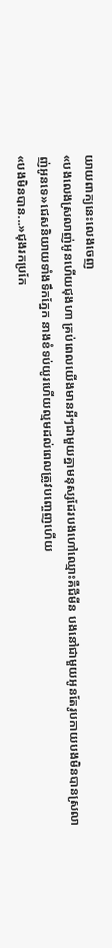យាយពាក្យនេះលេងចេញ
«បងលេងស្រលាញ់អូនហើយជុងហា គ្រប់ពេលយើងមានអីៗជាមួយគ្នាមនុស្សដែរបងហៅឈ្មោះគឺជីមីន បងនៅជាមួយអូនតែរូបកាយបងមិនបានស្រលាញ់អូនទេ»ជេសនិយាយទាំងទឹកភ្នែក នាងខំទប់យូរហើយល្មមដល់ពេលត្រូវបញ្ចេញហើយ
«បងមិនបាន...»ជុងរកប្រកែ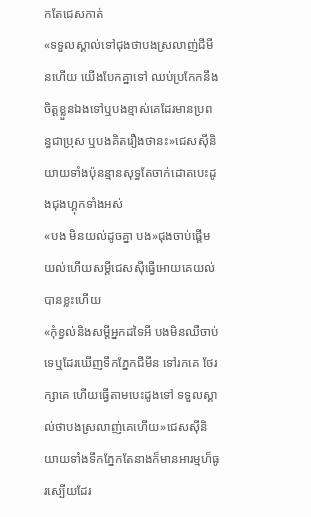កតែជេសកាត់
«ទទួលស្គាល់ទៅជុងថាបងស្រលាញ់ជីមីនហើយ យើងបែកគ្នាទៅ ឈប់ប្រកែកនឹងចិត្តខ្លួនឯងទៅឬបងខ្មាស់គេដែរមានប្រពន្ធជាប្រុស ឬបងគិតរឿងថានះ»ជេសសុីនិយាយទាំងប៉ុនន្មានសុទ្ធតែចាក់ដោតបេះដូងជុងហ្គុកទាំងអស់
«បង មិនយល់ដូចគ្នា បង»ជុងចាប់ផ្ដើមយល់ហើយសម្ដីជេសសុីធ្វើអោយគេយល់បានខ្លះហើយ
«កុំខ្វល់និងសម្ដីអ្នកដទៃអី បងមិនឈឺចាប់ទេឬដែរឃើញទឹកភ្នែកជីមីន ទៅរកគេ ថែរក្សាគេ ហើយធ្វើតាមបេះដូងទៅ ទទួលស្គាល់ថាបងស្រលាញ់គេហើយ»ជេសសុីនិយាយទាំងទឹកភ្នែកតែនាងក៏មានអារម្មហ៏ធូរស្បើយដែរ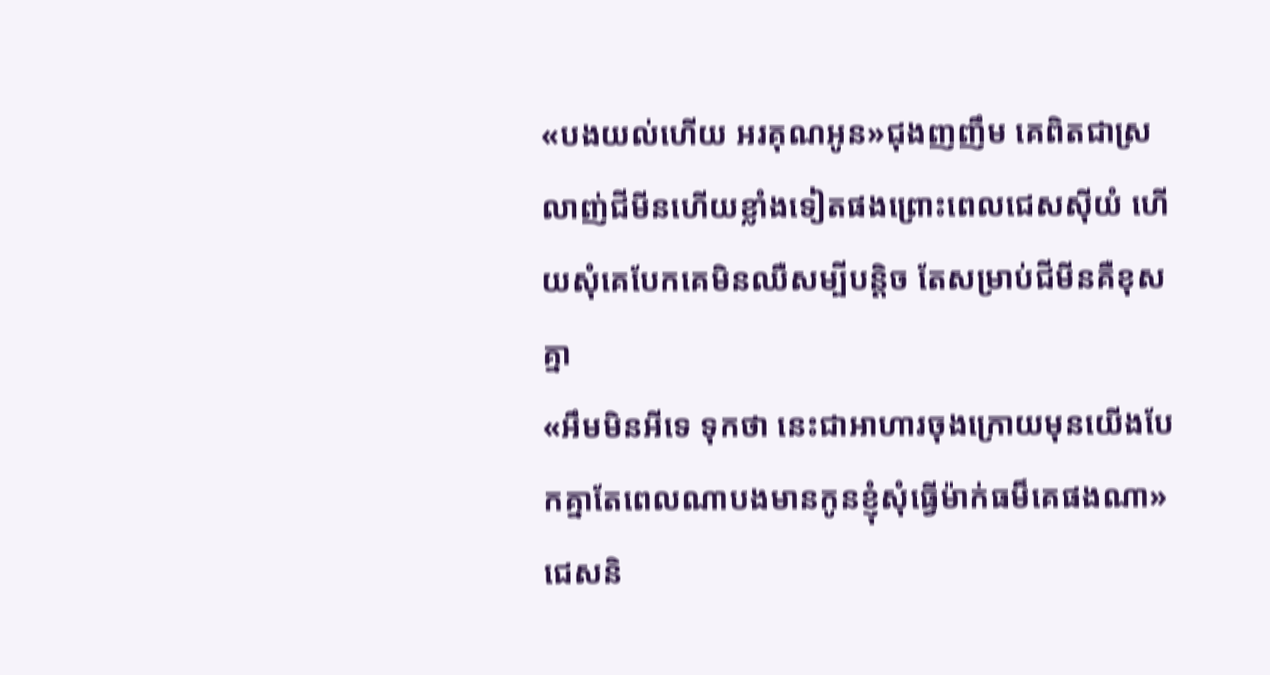«បងយល់ហើយ អរគុណអូន»ជុងញញឹម គេពិតជាស្រលាញ់ជីមីនហើយខ្លាំងទៀតផងព្រោះពេលជេសសុីយំ ហើយសុំគេបែកគេមិនឈឺសម្បីបន្តិច តែសម្រាប់ជីមីនគឺខុសគ្នា
«អឹមមិនអីទេ ទុកថា នេះជាអាហារចុងក្រោយមុនយើងបែកគ្នាតែពេលណាបងមានកូនខ្ញុំសុំធ្វើម៉ាក់ធម៏គេផងណា» ជេសនិ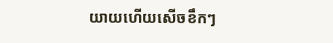យាយហើយសើចខឹកៗ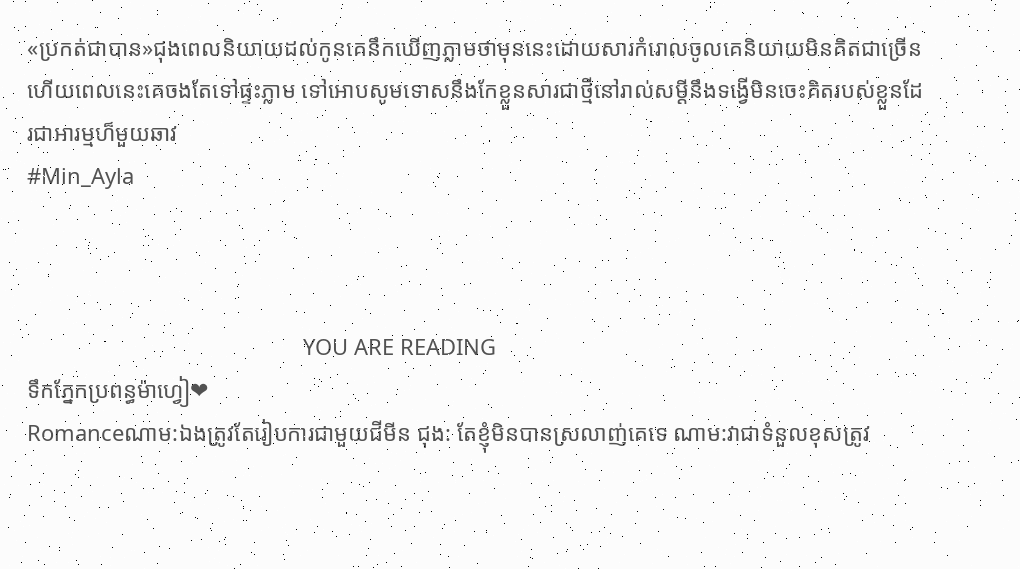«ប្រកត់ជាបាន»ជុងពេលនិយាយដល់កូនគេនឹកឃើញភ្លាមថាមុននេះដោយសារកំរោលចូលគេនិយាយមិនគិតជាច្រើនហើយពេលនេះគេចងតែទៅផ្ទះភ្លាម ទៅអោបសូមទោសនឹងកែខ្លួនសារជាថ្មីនៅរាល់សម្ដីនឹងទង្វើមិនចេះគិតរបស់ខ្លួនដែរជាអារម្មហ៏មួយឆាវ
#Min_Ayla



                                              YOU ARE READING
ទឹកភ្នែកប្រពន្ធម៉ាហ្វៀ❤
Romanceណាម:ឯងត្រូវតែរៀបការជាមួយជីមីន ជុង: តែខ្ញុំមិនបានស្រលាញ់គេទេ ណាម:វាជាទំនួលខុសត្រូវ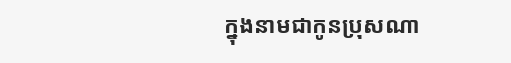ក្នុងនាមជាកូនប្រុសណា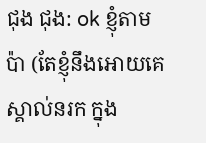ជុង ជុង: ok ខ្ញុំតាមប៉ា (តែខ្ញុំនឹងអោយគេស្គាល់នរក ក្នុង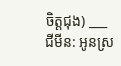ចិត្តជុង) ___ ជីមីន: អូនស្រ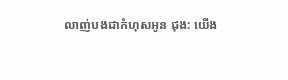លាញ់បងជាកំហុសអូន ជុង: យើង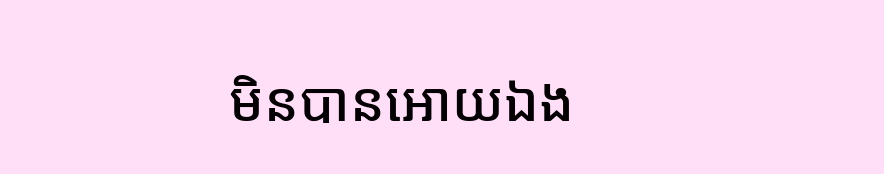មិនបានអោយឯង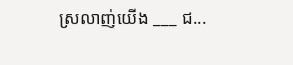ស្រលាញ់យើង ___ ជ...